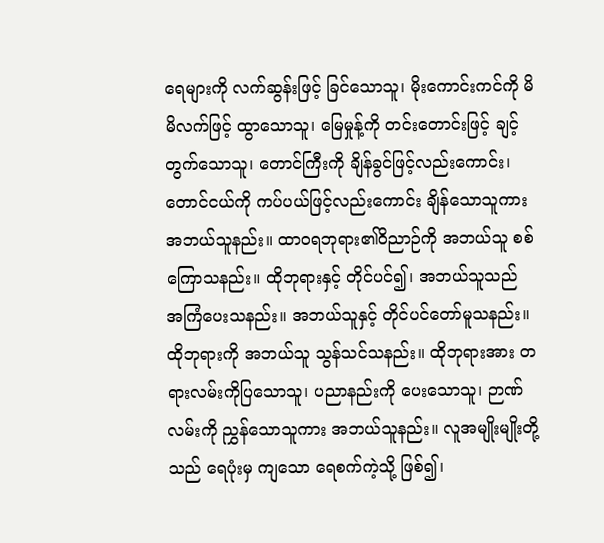ရေများကို လက်ဆွန်းဖြင့် ခြင်သောသူ၊ မိုးကောင်းကင်ကို မိမိလက်ဖြင့် ထွာသောသူ၊ မြေမှုန့်ကို တင်းတောင်းဖြင့် ချင့်တွက်သောသူ၊ တောင်ကြီးကို ချိန်ခွင်ဖြင့်လည်းကောင်း၊ တောင်ငယ်ကို ကပ်ပယ်ဖြင့်လည်းကောင်း ချိန်သောသူကား အဘယ်သူနည်း။ ထာဝရဘုရား၏ဝိညာဉ်ကို အဘယ်သူ စစ်ကြောသနည်း။ ထိုဘုရားနှင့် တိုင်ပင်၍၊ အဘယ်သူသည် အကြံပေးသနည်း။ အဘယ်သူနှင့် တိုင်ပင်တော်မူသနည်း။ ထိုဘုရားကို အဘယ်သူ သွန်သင်သနည်း။ ထိုဘုရားအား တရားလမ်းကိုပြသောသူ၊ ပညာနည်းကို ပေးသောသူ၊ ဉာဏ်လမ်းကို ညွှန်သောသူကား အဘယ်သူနည်း။ လူအမျိုးမျိုးတို့သည် ရေပုံးမှ ကျသော ရေစက်ကဲ့သို့ ဖြစ်၍၊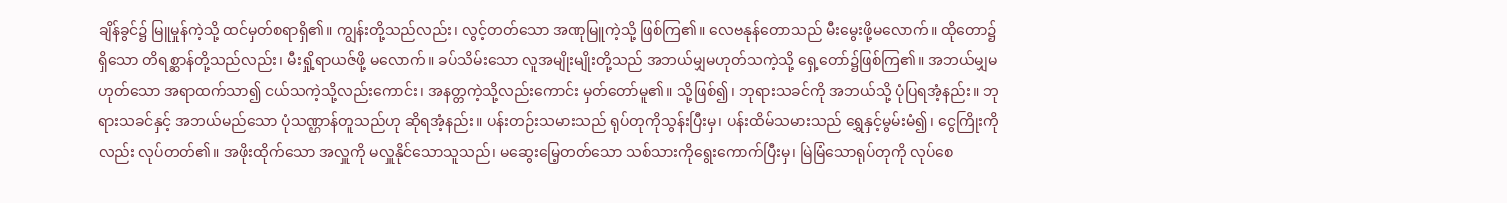ချိန်ခွင်၌ မြူမှုန်ကဲ့သို့ ထင်မှတ်စရာရှိ၏။ ကျွန်းတို့သည်လည်း၊ လွင့်တတ်သော အဏုမြူကဲ့သို့ ဖြစ်ကြ၏။ လေဗနုန်တောသည် မီးမွေးဖို့မလောက်။ ထိုတော၌ရှိသော တိရစ္ဆာန်တို့သည်လည်း၊ မီးရှို့ရာယဇ်ဖို့ မလောက်။ ခပ်သိမ်းသော လူအမျိုးမျိုးတို့သည် အဘယ်မျှမဟုတ်သကဲ့သို့ ရှေ့တော်၌ဖြစ်ကြ၏။ အဘယ်မျှမဟုတ်သော အရာထက်သာ၍ ငယ်သကဲ့သို့လည်းကောင်း၊ အနတ္တကဲ့သို့လည်းကောင်း မှတ်တော်မူ၏။ သို့ဖြစ်၍၊ ဘုရားသခင်ကို အဘယ်သို့ ပုံပြရအံ့နည်း။ ဘုရားသခင်နှင့် အဘယ်မည်သော ပုံသဏ္ဌာန်တူသည်ဟု ဆိုရအံ့နည်း။ ပန်းတဉ်းသမားသည် ရုပ်တုကိုသွန်းပြီးမှ၊ ပန်းထိမ်သမားသည် ရွှေနှင့်မွမ်းမံ၍၊ ငွေကြိုးကိုလည်း လုပ်တတ်၏။ အဖိုးထိုက်သော အလှူကို မလှူနိုင်သောသူသည်၊ မဆွေးမြေ့တတ်သော သစ်သားကိုရွေးကောက်ပြီးမှ၊ မြဲမြံသောရုပ်တုကို လုပ်စေ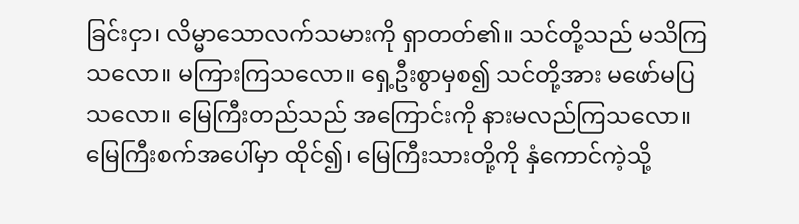ခြင်းငှာ၊ လိမ္မာသောလက်သမားကို ရှာတတ်၏။ သင်တို့သည် မသိကြသလော။ မကြားကြသလော။ ရှေ့ဦးစွာမှစ၍ သင်တို့အား မဖော်မပြသလော။ မြေကြီးတည်သည် အကြောင်းကို နားမလည်ကြသလော။ မြေကြီးစက်အပေါ်မှာ ထိုင်၍၊ မြေကြီးသားတို့ကို နှံကောင်ကဲ့သို့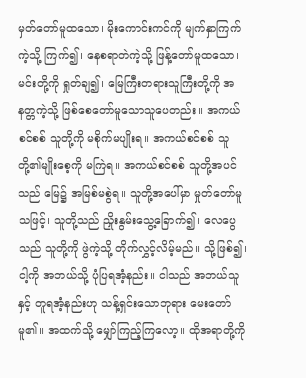မှတ်တော်မူထသော၊ မိုးကောင်းကင်ကို မျက်နှာကြက်ကဲ့သို့ ကြက်၍၊ နေစရာတဲကဲ့သို့ ဖြန့်တော်မူထသော၊ မင်းတို့ကို ရှုတ်ချ၍၊ မြေကြီးတရားသူကြီးတို့ကို အနတ္တကဲ့သို့ ဖြစ်စေတော်မူသောသူပေတည်း။ အကယ်စင်စစ် သူတို့ကို မစိုက်မပျိုးရ။ အကယ်စင်စစ် သူတို့၏မျိုးစေ့ကို မကြဲရ။ အကယ်စင်စစ် သူတို့အပင်သည် မြေ၌ အမြစ်မစွဲရ။ သူတို့အပေါ်မှာ မှုတ်တော်မူသဖြင့်၊ သူတို့သည် ညှိုးနွမ်းသွေ့ခြောက်၍၊ လေပွေသည် သူတို့ကို ဖွဲကဲ့သို့ တိုက်လွှင့်လိမ့်မည်။ သို့ဖြစ်၍၊ ငါ့ကို အဘယ်သို့ ပုံပြရအံ့နည်း။ ငါသည် အဘယ်သူနှင့် တူရအံ့နည်းဟု သန့်ရှင်းသောဘုရား မေးတော်မူ၏။ အထက်သို့ မျှော်ကြည့်ကြလော့။ ထိုအရာတို့ကို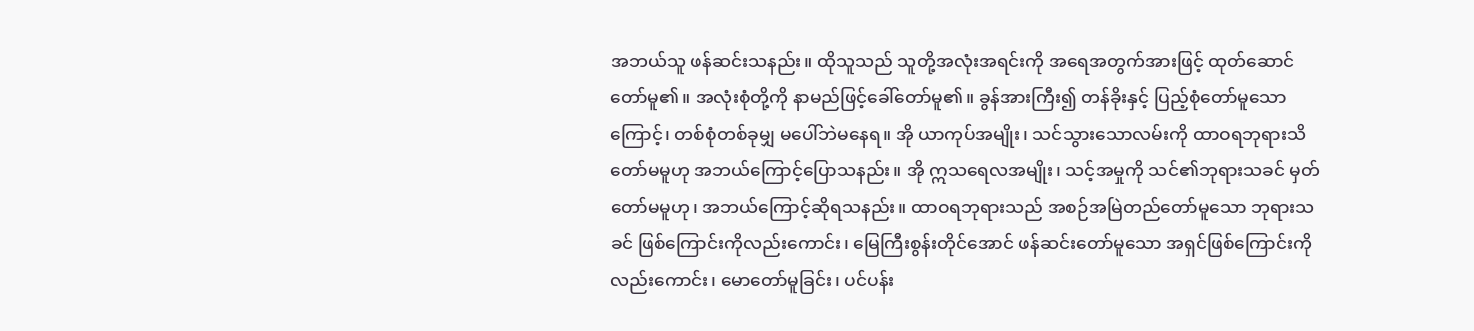အဘယ်သူ ဖန်ဆင်းသနည်း။ ထိုသူသည် သူတို့အလုံးအရင်းကို အရေအတွက်အားဖြင့် ထုတ်ဆောင်တော်မူ၏။ အလုံးစုံတို့ကို နာမည်ဖြင့်ခေါ်တော်မူ၏။ ခွန်အားကြီး၍ တန်ခိုးနှင့် ပြည့်စုံတော်မူသောကြောင့်၊ တစ်စုံတစ်ခုမျှ မပေါ်ဘဲမနေရ။ အို ယာကုပ်အမျိုး၊ သင်သွားသောလမ်းကို ထာဝရဘုရားသိတော်မမူဟု အဘယ်ကြောင့်ပြောသနည်း။ အို ဣသရေလအမျိုး၊ သင့်အမှုကို သင်၏ဘုရားသခင် မှတ်တော်မမူဟု၊ အဘယ်ကြောင့်ဆိုရသနည်း။ ထာဝရဘုရားသည် အစဉ်အမြဲတည်တော်မူသော ဘုရားသခင် ဖြစ်ကြောင်းကိုလည်းကောင်း၊ မြေကြီးစွန်းတိုင်အောင် ဖန်ဆင်းတော်မူသော အရှင်ဖြစ်ကြောင်းကိုလည်းကောင်း၊ မောတော်မူခြင်း၊ ပင်ပန်း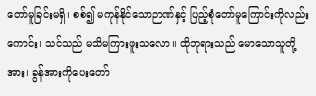တော်မူခြင်းမရှိ၊ စစ်၍ မကုန်နိုင်သောဉာဏ်နှင့် ပြည့်စုံတော်မူကြောင်းကိုလည်းကောင်း၊ သင်သည် မသိမကြားဖူးသလော။ ထိုဘုရားသည် မောသောသူတို့အား၊ ခွန်အားကိုပေးတော်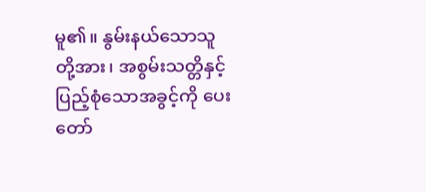မူ၏။ နွမ်းနယ်သောသူတို့အား၊ အစွမ်းသတ္တိနှင့် ပြည့်စုံသောအခွင့်ကို ပေးတော်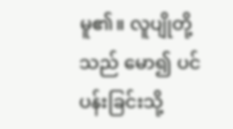မူ၏။ လူပျိုတို့သည် မော၍ ပင်ပန်းခြင်းသို့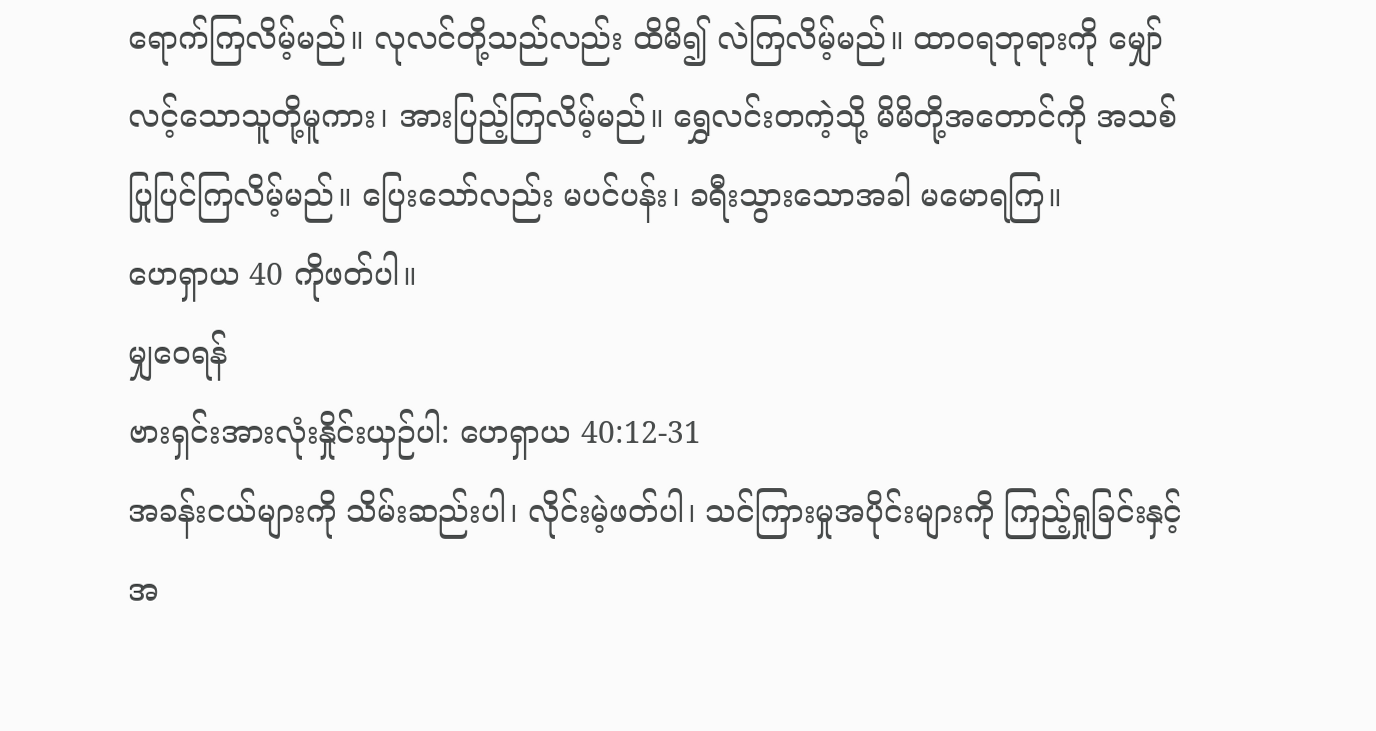ရောက်ကြလိမ့်မည်။ လုလင်တို့သည်လည်း ထိမိ၍ လဲကြလိမ့်မည်။ ထာဝရဘုရားကို မျှော်လင့်သောသူတို့မူကား၊ အားပြည့်ကြလိမ့်မည်။ ရွှေလင်းတကဲ့သို့ မိမိတို့အတောင်ကို အသစ်ပြုပြင်ကြလိမ့်မည်။ ပြေးသော်လည်း မပင်ပန်း၊ ခရီးသွားသောအခါ မမောရကြ။
ဟေရှာယ 40 ကိုဖတ်ပါ။
မျှဝေရန်
ဗားရှင်းအားလုံးနှိုင်းယှဉ်ပါ: ဟေရှာယ 40:12-31
အခန်းငယ်များကို သိမ်းဆည်းပါ၊ လိုင်းမဲ့ဖတ်ပါ၊ သင်ကြားမှုအပိုင်းများကို ကြည့်ရှုခြင်းနှင့် အ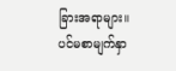ခြားအရာများ။
ပင်မစာမျက်နှာ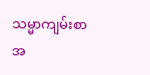သမ္မာကျမ်းစာ
အ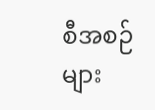စီအစဉ်များ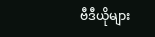ဗီဒီယိုများ